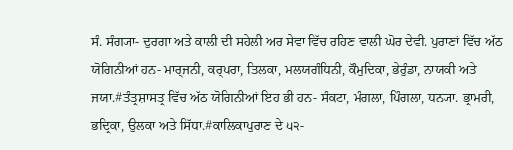ਸੰ. ਸੰਗ੍ਯਾ- ਦੁਰਗਾ ਅਤੇ ਕਾਲੀ ਦੀ ਸਹੇਲੀ ਅਰ ਸੇਵਾ ਵਿੱਚ ਰਹਿਣ ਵਾਲੀ ਘੋਰ ਦੇਵੀ. ਪੁਰਾਣਾਂ ਵਿੱਚ ਅੱਠ ਯੋਗਿਨੀਆਂ ਹਨ- ਮਾਰ੍ਜਨੀ, ਕਰ੍ਪਰਾ, ਤਿਲਕਾ, ਮਲਯਗੰਧਿਨੀ, ਕੌਮੁਦਿਕਾ, ਭੇਰੁੰਡਾ, ਨਾਯਕੀ ਅਤੇ ਜਯਾ.#ਤੰਤ੍ਰਸ਼ਾਸਤ੍ਰ ਵਿੱਚ ਅੱਠ ਯੋਗਿਨੀਆਂ ਇਹ ਭੀ ਹਨ- ਸੰਕਟਾ, ਮੰਗਲਾ, ਪਿੰਗਲਾ, ਧਨ੍ਯਾ. ਭ੍ਰਾਮਰੀ, ਭਦ੍ਰਿਕਾ, ਉਲਕਾ ਅਤੇ ਸਿੱਧਾ.#ਕਾਲਿਕਾਪੁਰਾਣ ਦੇ ੫੨-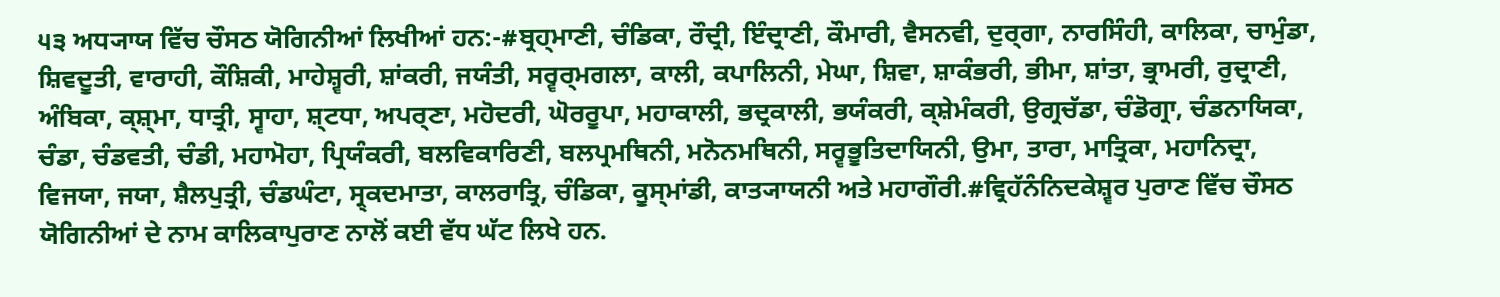੫੩ ਅਧ੍ਯਾਯ ਵਿੱਚ ਚੌਸਠ ਯੋਗਿਨੀਆਂ ਲਿਖੀਆਂ ਹਨ:-#ਬ੍ਰਹ੍ਮਾਣੀ, ਚੰਡਿਕਾ, ਰੌਦ੍ਰੀ, ਇੰਦ੍ਰਾਣੀ, ਕੌਮਾਰੀ, ਵੈਸਨਵੀ, ਦੁਰ੍ਗਾ, ਨਾਰਸਿੰਹੀ, ਕਾਲਿਕਾ, ਚਾਮੁੰਡਾ, ਸ਼ਿਵਦੂਤੀ, ਵਾਰਾਹੀ, ਕੌਸ਼ਿਕੀ, ਮਾਹੇਸ਼੍ਵਰੀ, ਸ਼ਾਂਕਰੀ, ਜਯੰਤੀ, ਸਰ੍ਵਰ੍ਮਗਲਾ, ਕਾਲੀ, ਕਪਾਲਿਨੀ, ਮੇਘਾ, ਸ਼ਿਵਾ, ਸ਼ਾਕੰਭਰੀ, ਭੀਮਾ, ਸ਼ਾਂਤਾ, ਭ੍ਰਾਮਰੀ, ਰੁਦ੍ਰਾਣੀ, ਅੰਬਿਕਾ, ਕ੍ਸ਼੍ਮਾ, ਧਾਤ੍ਰੀ, ਸ੍ਵਾਹਾ, ਸ਼੍ਟਧਾ, ਅਪਰ੍ਣਾ, ਮਹੋਦਰੀ, ਘੋਰਰੂਪਾ, ਮਹਾਕਾਲੀ, ਭਦ੍ਰਕਾਲੀ, ਭਯੰਕਰੀ, ਕ੍ਸ਼ੇਮੰਕਰੀ, ਉਗ੍ਰਚੱਡਾ, ਚੰਡੋਗ੍ਰਾ, ਚੰਡਨਾਯਿਕਾ, ਚੰਡਾ, ਚੰਡਵਤੀ, ਚੰਡੀ, ਮਹਾਮੋਹਾ, ਪ੍ਰਿਯੰਕਰੀ, ਬਲਵਿਕਾਰਿਣੀ, ਬਲਪ੍ਰਮਥਿਨੀ, ਮਨੋਨਮਥਿਨੀ, ਸਰ੍ਵਭੂਤਿਦਾਯਿਨੀ, ਉਮਾ, ਤਾਰਾ, ਮਾਤ੍ਰਿਕਾ, ਮਹਾਨਿਦ੍ਰਾ, ਵਿਜਯਾ, ਜਯਾ, ਸ਼ੈਲਪੁਤ੍ਰੀ, ਚੰਡਘੰਟਾ, ਸ੍ਰ੍ਕਦਮਾਤਾ, ਕਾਲਰਾਤ੍ਰਿ, ਚੰਡਿਕਾ, ਕੂਸ੍ਮਾਂਡੀ, ਕਾਤ੍ਯਾਯਨੀ ਅਤੇ ਮਹਾਗੌਰੀ.#ਵ੍ਰਿਹੱਨੰਨਿਦਕੇਸ਼੍ਵਰ ਪੁਰਾਣ ਵਿੱਚ ਚੌਸਠ ਯੋਗਿਨੀਆਂ ਦੇ ਨਾਮ ਕਾਲਿਕਾਪੁਰਾਣ ਨਾਲੋਂ ਕਈ ਵੱਧ ਘੱਟ ਲਿਖੇ ਹਨ.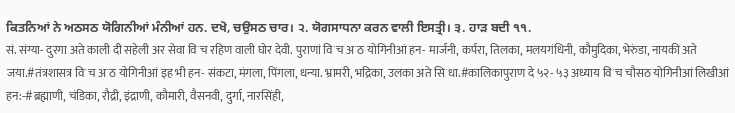ਕਿਤਨਿਆਂ ਨੇ ਅਠਸਠ ਯੋਗਿਨੀਆਂ ਮੰਨੀਆਂ ਹਨ. ਦਖੋ, ਚਉਸਠ ਚਾਰ। ੨. ਯੋਗਸਾਧਨਾ ਕਰਨ ਵਾਲੀ ਇਸਤ੍ਰੀ। ੩. ਹਾੜ ਬਦੀ ੧੧.
सं. संग्या- दुरगा अते काली दी सहेली अर सेवा विॱच रहिण वाली घोर देवी. पुराणां विॱच अॱठ योगिनीआं हन- मार्जनी, कर्परा, तिलका, मलयगंधिनी, कौमुदिका, भेरुंडा, नायकी अते जया.#तंत्रशासत्र विॱच अॱठ योगिनीआं इह भी हन- संकटा, मंगला, पिंगला, धन्या. भ्रामरी, भद्रिका, उलका अते सिॱधा.#कालिकापुराण दे ५२- ५३ अध्याय विॱच चौसठ योगिनीआं लिखीआं हन:-#ब्रह्माणी, चंडिका, रौद्री, इंद्राणी, कौमारी, वैसनवी, दुर्गा, नारसिंही,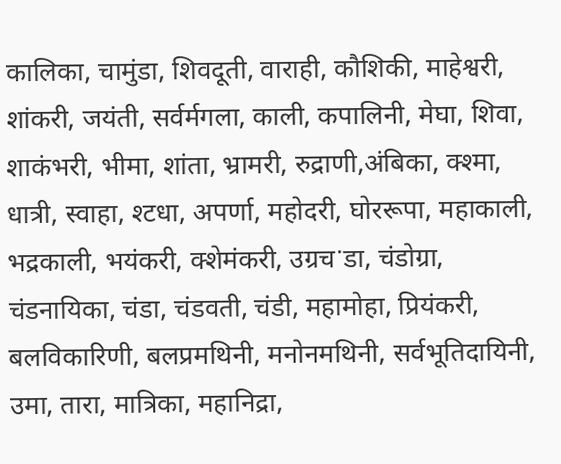कालिका, चामुंडा, शिवदूती, वाराही, कौशिकी, माहेश्वरी, शांकरी, जयंती, सर्वर्मगला, काली, कपालिनी, मेघा, शिवा, शाकंभरी, भीमा, शांता, भ्रामरी, रुद्राणी,अंबिका, क्श्मा, धात्री, स्वाहा, श्टधा, अपर्णा, महोदरी, घोररूपा, महाकाली, भद्रकाली, भयंकरी, क्शेमंकरी, उग्रचॱडा, चंडोग्रा, चंडनायिका, चंडा, चंडवती, चंडी, महामोहा, प्रियंकरी, बलविकारिणी, बलप्रमथिनी, मनोनमथिनी, सर्वभूतिदायिनी, उमा, तारा, मात्रिका, महानिद्रा,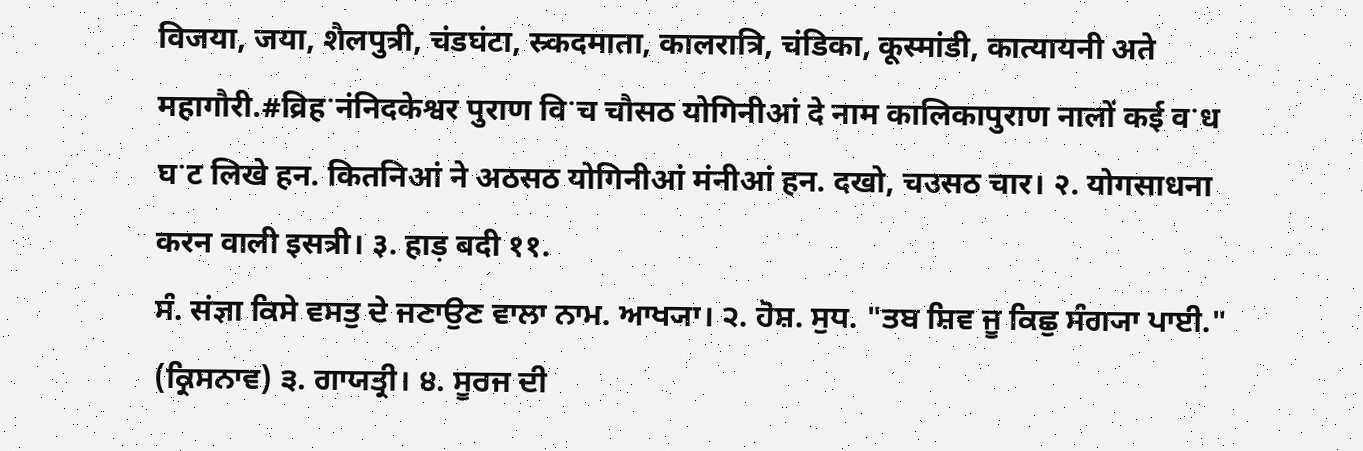विजया, जया, शैलपुत्री, चंडघंटा, स्र्कदमाता, कालरात्रि, चंडिका, कूस्मांडी, कात्यायनी अते महागौरी.#व्रिहॱनंनिदकेश्वर पुराण विॱच चौसठ योगिनीआं दे नाम कालिकापुराण नालों कई वॱध घॱट लिखे हन. कितनिआं ने अठसठ योगिनीआं मंनीआं हन. दखो, चउसठ चार। २. योगसाधना करन वाली इसत्री। ३. हाड़ बदी ११.
ਸੰ. संज्ञा ਕਿਸੇ ਵਸਤੁ ਦੇ ਜਣਾਉਣ ਵਾਲਾ ਨਾਮ. ਆਖ੍ਯਾ। ੨. ਹੋਸ਼. ਸੁਧ. "ਤਬ ਸ਼ਿਵ ਜੂ ਕਿਛੁ ਸੰਗ੍ਯਾ ਪਾਈ." (ਕ੍ਰਿਸਨਾਵ) ੩. ਗਾਯਤ੍ਰੀ। ੪. ਸੂਰਜ ਦੀ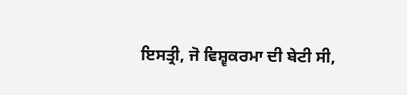ਇਸਤ੍ਰੀ, ਜੋ ਵਿਸ਼੍ਵਕਰਮਾ ਦੀ ਬੇਟੀ ਸੀ,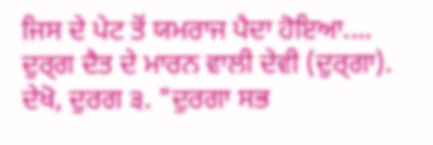ਜਿਸ ਦੇ ਪੇਟ ਤੋਂ ਯਮਰਾਜ ਪੈਦਾ ਹੋਇਆ....
ਦੁਰ੍ਗ ਦੈਤ ਦੇ ਮਾਰਨ ਵਾਲੀ ਦੇਵੀ (ਦੁਰ੍ਗਾ). ਦੇਖੋ, ਦੁਰਗ ੩. "ਦੁਰਗਾ ਸਭ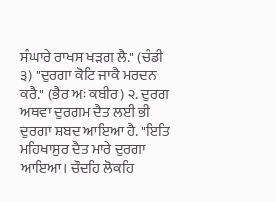ਸੰਘਾਰੇ ਰਾਖਸ ਖੜਗ ਲੈ." (ਚੰਡੀ ੩) "ਦੁਰਗਾ ਕੋਟਿ ਜਾਕੈ ਮਰਦਨ ਕਰੈ." (ਭੈਰ ਅਃ ਕਬੀਰ) ੨. ਦੁਰਗ ਅਥਵਾ ਦੁਰਗਮ ਦੈਤ ਲਈ ਭੀ ਦੁਰਗਾ ਸ਼ਬਦ ਆਇਆ ਹੈ. "ਇਤਿ ਮਹਿਖਾਸੁਰ ਦੈਤ ਮਾਰੇ ਦੁਰਗਾ ਆਇਆ। ਚੌਦਹਿ ਲੋਕਹਿ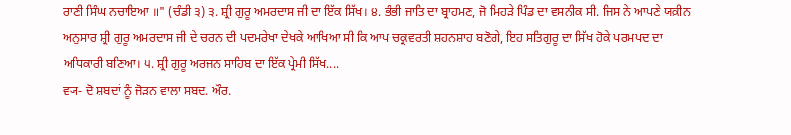ਰਾਣੀ ਸਿੰਘ ਨਚਾਇਆ ॥" (ਚੰਡੀ ੩) ੩. ਸ਼੍ਰੀ ਗੁਰੂ ਅਮਰਦਾਸ ਜੀ ਦਾ ਇੱਕ ਸਿੱਖ। ੪. ਭੰਭੀ ਜਾਤਿ ਦਾ ਬ੍ਰਾਹਮਣ, ਜੋ ਮਿਹੜੇ ਪਿੰਡ ਦਾ ਵਸਨੀਕ ਸੀ. ਜਿਸ ਨੇ ਆਪਣੇ ਯਕ਼ੀਨ ਅਨੁਸਾਰ ਸ਼੍ਰੀ ਗੁਰੂ ਅਮਰਦਾਸ ਜੀ ਦੇ ਚਰਨ ਦੀ ਪਦਮਰੇਖਾ ਦੇਖਕੇ ਆਖਿਆ ਸੀ ਕਿ ਆਪ ਚਕ੍ਰਵਰਤੀ ਸ਼ਹਨਸ਼ਾਹ ਬਣੋਗੇ, ਇਹ ਸਤਿਗੁਰੂ ਦਾ ਸਿੱਖ ਹੋਕੇ ਪਰਮਪਦ ਦਾ ਅਧਿਕਾਰੀ ਬਣਿਆ। ੫. ਸ਼੍ਰੀ ਗੁਰੂ ਅਰਜਨ ਸਾਹਿਬ ਦਾ ਇੱਕ ਪ੍ਰੇਮੀ ਸਿੱਖ....
ਵ੍ਯ- ਦੋ ਸ਼ਬਦਾਂ ਨੂੰ ਜੋੜਨ ਵਾਲਾ ਸਬਦ. ਔਰ.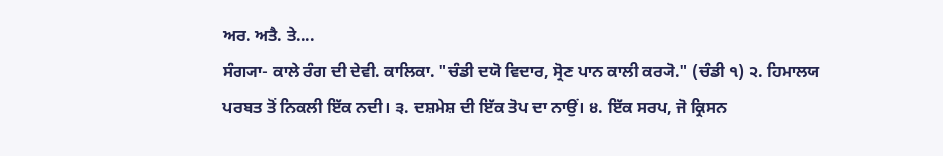ਅਰ. ਅਤੈ. ਤੇ....
ਸੰਗ੍ਯਾ- ਕਾਲੇ ਰੰਗ ਦੀ ਦੇਵੀ. ਕਾਲਿਕਾ. "ਚੰਡੀ ਦਯੋ ਵਿਦਾਰ, ਸ੍ਰੋਣ ਪਾਨ ਕਾਲੀ ਕਰ੍ਯੋ." (ਚੰਡੀ ੧) ੨. ਹਿਮਾਲਯ ਪਰਬਤ ਤੋਂ ਨਿਕਲੀ ਇੱਕ ਨਦੀ। ੩. ਦਸ਼ਮੇਸ਼ ਦੀ ਇੱਕ ਤੋਪ ਦਾ ਨਾਉਂ। ੪. ਇੱਕ ਸਰਪ, ਜੋ ਕ੍ਰਿਸਨ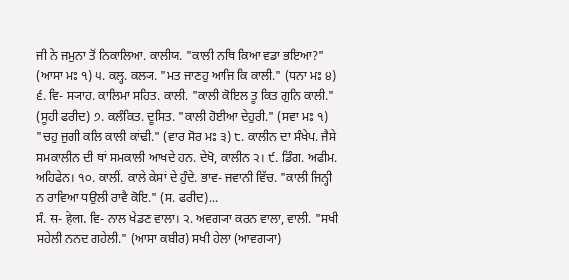ਜੀ ਨੇ ਜਮੁਨਾ ਤੋਂ ਨਿਕਾਲਿਆ. ਕਾਲੀਯ. "ਕਾਲੀ ਨਥਿ ਕਿਆ ਵਡਾ ਭਇਆ?" (ਆਸਾ ਮਃ ੧) ੫. ਕਲ੍ਹ. ਕਲ੍ਯ. "ਮਤ ਜਾਣਹੁ ਆਜਿ ਕਿ ਕਾਲੀ." (ਧਨਾ ਮਃ ੪) ੬. ਵਿ- ਸ੍ਯਾਹ. ਕਾਲਿਮਾ ਸਹਿਤ. ਕਾਲੀ. "ਕਾਲੀ ਕੋਇਲ ਤੂ ਕਿਤ ਗੁਨਿ ਕਾਲੀ." (ਸੂਹੀ ਫਰੀਦ) ੭. ਕਲੰਕਿਤ. ਦੂਸਿਤ. "ਕਾਲੀ ਹੋਈਆ ਦੇਹੁਰੀ." (ਸਵਾ ਮਃ ੧) "ਚਹੁ ਜੁਗੀ ਕਲਿ ਕਾਲੀ ਕਾਂਢੀ." (ਵਾਰ ਸੋਰ ਮਃ ੩) ੮. ਕਾਲੀਨ ਦਾ ਸੰਖੇਪ. ਜੈਸੇ ਸਮਕਾਲੀਨ ਦੀ ਥਾਂ ਸਮਕਾਲੀ ਆਖਦੇ ਹਨ. ਦੇਖੋ, ਕਾਲੀਨ ੨। ੯. ਡਿੰਗ. ਅਫੀਮ. ਅਹਿਫੇਨ। ੧੦. ਕਾਲੀਂ. ਕਾਲੇ ਕੇਸਾਂ ਦੇ ਹੁੰਦੇ. ਭਾਵ- ਜਵਾਨੀ ਵਿੱਚ. "ਕਾਲੀ ਜਿਨ੍ਹੀ ਨ ਰਾਵਿਆ ਧਉਲੀ ਰਾਵੈ ਕੋਇ." (ਸ. ਫਰੀਦ)...
ਸੰ. स- हेला. ਵਿ- ਨਾਲ ਖੇਡਣ ਵਾਲਾ। ੨. ਅਵਗ੍ਯਾ ਕਰਨ ਵਾਲਾ, ਵਾਲੀ. "ਸਖੀ ਸਹੇਲੀ ਨਨਦ ਗਹੇਲੀ." (ਆਸਾ ਕਬੀਰ) ਸਖੀ ਹੇਲਾ (ਆਵਗ੍ਯਾ)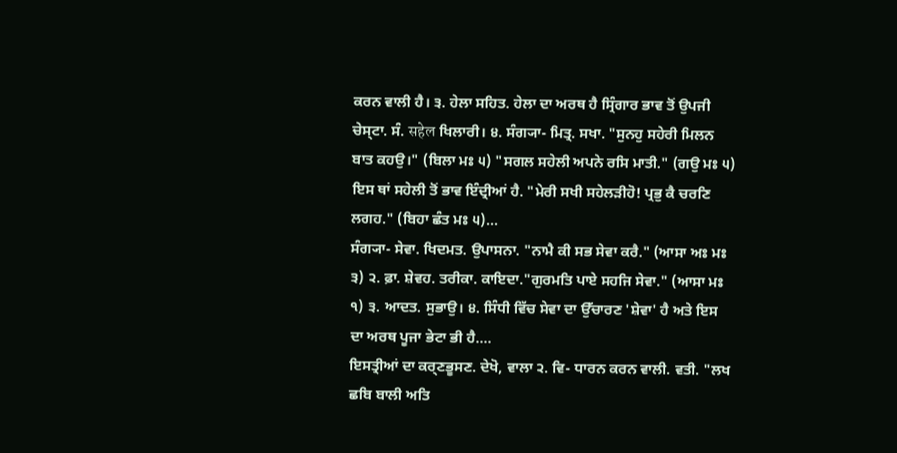ਕਰਨ ਵਾਲੀ ਹੈ। ੩. ਹੇਲਾ ਸਹਿਤ. ਹੇਲਾ ਦਾ ਅਰਥ ਹੈ ਸ੍ਰਿੰਗਾਰ ਭਾਵ ਤੋਂ ਉਪਜੀ ਚੇਸ੍ਟਾ. ਸੰ. सहेल ਖਿਲਾਰੀ। ੪. ਸੰਗ੍ਯਾ- ਮਿਤ੍ਰ. ਸਖਾ. "ਸੁਨਹੁ ਸਹੇਰੀ ਮਿਲਨ ਬਾਤ ਕਹਉ।" (ਬਿਲਾ ਮਃ ੫) "ਸਗਲ ਸਹੇਲੀ ਅਪਨੇ ਰਸਿ ਮਾਤੀ." (ਗਉ ਮਃ ੫) ਇਸ ਥਾਂ ਸਹੇਲੀ ਤੋਂ ਭਾਵ ਇੰਦ੍ਰੀਆਂ ਹੈ. "ਮੇਰੀ ਸਖੀ ਸਹੇਲੜੀਹੋ! ਪ੍ਰਭੁ ਕੈ ਚਰਣਿ ਲਗਹ." (ਬਿਹਾ ਛੰਤ ਮਃ ੫)...
ਸੰਗ੍ਯਾ- ਸੇਵਾ. ਖਿਦਮਤ. ਉਪਾਸਨਾ. "ਨਾਮੈ ਕੀ ਸਭ ਸੇਵਾ ਕਰੈ." (ਆਸਾ ਅਃ ਮਃ ੩) ੨. ਫ਼ਾ. ਸ਼ੇਵਹ. ਤਰੀਕਾ. ਕਾਇਦਾ."ਗੁਰਮਤਿ ਪਾਏ ਸਹਜਿ ਸੇਵਾ." (ਆਸਾ ਮਃ ੧) ੩. ਆਦਤ. ਸੁਭਾਉ। ੪. ਸਿੰਧੀ ਵਿੱਚ ਸੇਵਾ ਦਾ ਉੱਚਾਰਣ 'ਸ਼ੇਵਾ' ਹੈ ਅਤੇ ਇਸ ਦਾ ਅਰਥ ਪੂਜਾ ਭੇਟਾ ਭੀ ਹੈ....
ਇਸਤ੍ਰੀਆਂ ਦਾ ਕਰ੍ਣਭੂਸਣ. ਦੇਖੋ, ਵਾਲਾ ੨. ਵਿ- ਧਾਰਨ ਕਰਨ ਵਾਲੀ. ਵਤੀ. "ਲਖ ਛਬਿ ਬਾਲੀ ਅਤਿ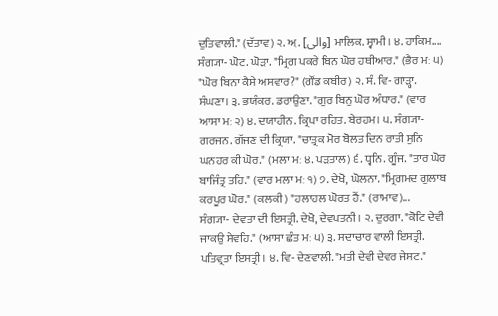ਦੁਤਿਵਾਲੀ." (ਦੱਤਾਵ) ੨. ਅ਼. [والی] ਮਾਲਿਕ. ਸ੍ਵਾਮੀ। ੪. ਹਾਕਿਮ....
ਸੰਗ੍ਯਾ- ਘੋਟ. ਘੋੜਾ. "ਮ੍ਰਿਗ ਪਕਰੇ ਬਿਨ ਘੋਰ ਹਥੀਆਰ." (ਭੈਰ ਮਃ ੫) "ਘੋਰ ਬਿਨਾ ਕੈਸੇ ਅਸਵਾਰ?" (ਗੌਂਡ ਕਬੀਰ) ੨. ਸੰ. ਵਿ- ਗਾੜ੍ਹਾ. ਸੰਘਣਾ। ੩. ਭਯੰਕਰ. ਡਰਾਉਣਾ. "ਗੁਰ ਬਿਨੁ ਘੋਰ ਅੰਧਾਰ." (ਵਾਰ ਆਸਾ ਮਃ ੨) ੪. ਦਯਾਹੀਨ. ਕ੍ਰਿਪਾ ਰਹਿਤ. ਬੇਰਹਮ। ੫. ਸੰਗ੍ਯਾ- ਗਰਜਨ. ਗੱਜਣ ਦੀ ਕ੍ਰਿਯਾ. "ਚਾਤ੍ਰਕ ਮੋਰ ਬੋਲਤ ਦਿਨ ਰਾਤੀ ਸੁਨਿ ਘਨਹਰ ਕੀ ਘੋਰ." (ਮਲਾ ਮਃ ੪. ਪੜਤਾਲ) ੬. ਧ੍ਵਨਿ. ਗੂੰਜ. "ਤਾਰ ਘੋਰ ਬਾਜਿੰਤ੍ਰ ਤਹਿ." (ਵਾਰ ਮਲਾ ਮਃ ੧) ੭. ਦੇਖੋ, ਘੋਲਨਾ. "ਮ੍ਰਿਗਮਦ ਗੁਲਾਬ ਕਰਪੂਰ ਘੋਰ." (ਕਲਕੀ) "ਹਲਾਹਲ ਘੋਰਤ ਹੈਂ." (ਰਾਮਾਵ)...
ਸੰਗ੍ਯਾ- ਦੇਵਤਾ ਦੀ ਇਸਤ੍ਰੀ. ਦੇਖੋ, ਦੇਵਪਤਨੀ। ੨. ਦੁਰਗਾ. "ਕੋਟਿ ਦੇਵੀ ਜਾਕਉ ਸੇਵਹਿ." (ਆਸਾ ਛੰਤ ਮਃ ੫) ੩. ਸਦਾਚਾਰ ਵਾਲੀ ਇਸਤ੍ਰੀ. ਪਤਿਵ੍ਰਤਾ ਇਸਤ੍ਰੀ। ੪. ਵਿ- ਦੇਣਵਾਲੀ. "ਮਤੀ ਦੇਵੀ ਦੇਵਰ ਜੇਸਟ."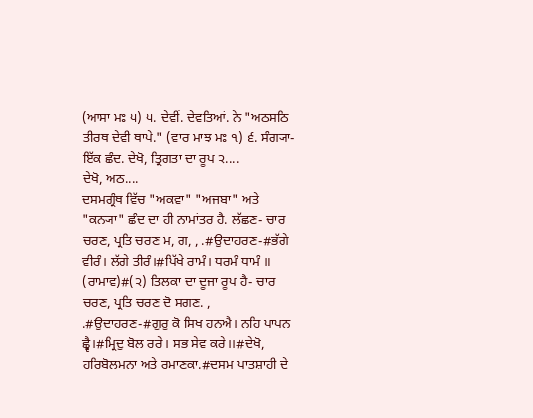(ਆਸਾ ਮਃ ੫) ੫. ਦੇਵੀਂ. ਦੇਵਤਿਆਂ. ਨੇ "ਅਠਸਠਿ ਤੀਰਥ ਦੇਵੀ ਥਾਪੇ." (ਵਾਰ ਮਾਝ ਮਃ ੧) ੬. ਸੰਗ੍ਯਾ- ਇੱਕ ਛੰਦ. ਦੇਖੋ, ਤ੍ਰਿਗਤਾ ਦਾ ਰੂਪ ੨....
ਦੇਖੋ, ਅਠ....
ਦਸਮਗ੍ਰੰਥ ਵਿੱਚ "ਅਕਵਾ" "ਅਜਬਾ" ਅਤੇ "ਕਨ੍ਯਾ" ਛੰਦ ਦਾ ਹੀ ਨਾਮਾਂਤਰ ਹੈ. ਲੱਛਣ- ਚਾਰ ਚਰਣ, ਪ੍ਰਤਿ ਚਰਣ ਮ, ਗ, , .#ਉਦਾਹਰਣ-#ਭੱਗੇ ਵੀਰੰ। ਲੱਗੇ ਤੀਰੰ।#ਪਿੱਖੇ ਰਾਮੰ। ਧਰਮੰ ਧਾਮੰ ॥ (ਰਾਮਾਵ)#(੨) ਤਿਲਕਾ ਦਾ ਦੂਜਾ ਰੂਪ ਹੈ- ਚਾਰ ਚਰਣ, ਪ੍ਰਤਿ ਚਰਣ ਦੋ ਸਗਣ. , .#ਉਦਾਹਰਣ-#ਗੁਰੁ ਕੋ ਸਿਖ ਹਨਐ। ਨਹਿ ਪਾਪਨ ਛ੍ਵੈ।#ਮ੍ਰਿਦੁ ਬੋਲ ਰਰੇ। ਸਭ ਸੇਵ ਕਰੇ।।#ਦੇਖੋ, ਹਰਿਬੋਲਮਨਾ ਅਤੇ ਰਮਾਣਕਾ.#ਦਸਮ ਪਾਤਸ਼ਾਹੀ ਦੇ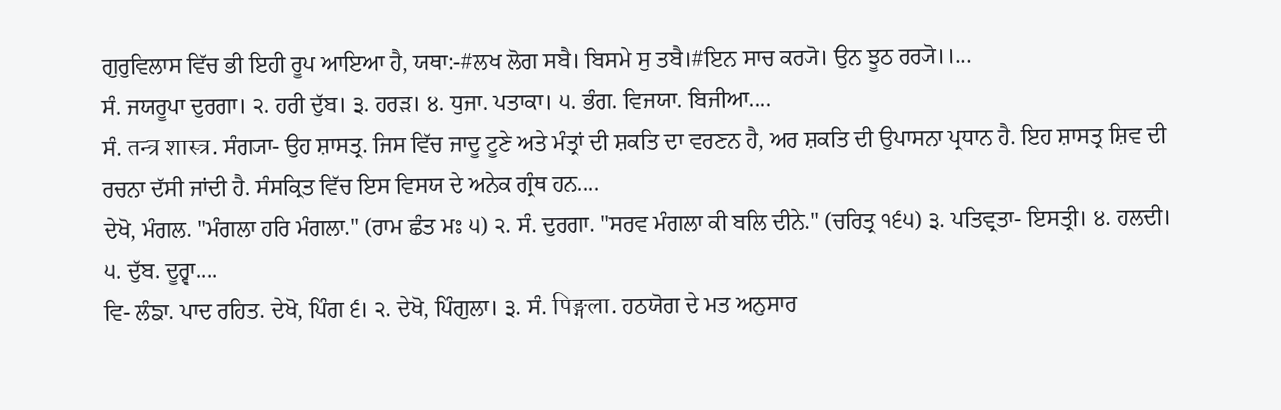ਗੁਰੁਵਿਲਾਸ ਵਿੱਚ ਭੀ ਇਹੀ ਰੂਪ ਆਇਆ ਹੈ, ਯਥਾ:-#ਲਖ ਲੋਗ ਸਬੈ। ਬਿਸਮੇ ਸੁ ਤਬੈ।#ਇਨ ਸਾਚ ਕਰ੍ਯੋ। ਉਨ ਝੂਠ ਰਰ੍ਯੋ।।...
ਸੰ. ਜਯਰੂਪਾ ਦੁਰਗਾ। ੨. ਹਰੀ ਦੁੱਬ। ੩. ਹਰੜ। ੪. ਧੁਜਾ. ਪਤਾਕਾ। ੫. ਭੰਗ. ਵਿਜਯਾ. ਬਿਜੀਆ....
ਸੰ. तन्त्र शास्त्र. ਸੰਗ੍ਯਾ- ਉਹ ਸ਼ਾਸਤ੍ਰ. ਜਿਸ ਵਿੱਚ ਜਾਦੂ ਟੂਣੇ ਅਤੇ ਮੰਤ੍ਰਾਂ ਦੀ ਸ਼ਕਤਿ ਦਾ ਵਰਣਨ ਹੈ, ਅਰ ਸ਼ਕਤਿ ਦੀ ਉਪਾਸਨਾ ਪ੍ਰਧਾਨ ਹੈ. ਇਹ ਸ਼ਾਸਤ੍ਰ ਸ਼ਿਵ ਦੀ ਰਚਨਾ ਦੱਸੀ ਜਾਂਦੀ ਹੈ. ਸੰਸਕ੍ਰਿਤ ਵਿੱਚ ਇਸ ਵਿਸਯ ਦੇ ਅਨੇਕ ਗ੍ਰੰਥ ਹਨ....
ਦੇਖੋ, ਮੰਗਲ. "ਮੰਗਲਾ ਹਰਿ ਮੰਗਲਾ." (ਰਾਮ ਛੰਤ ਮਃ ੫) ੨. ਸੰ. ਦੁਰਗਾ. "ਸਰਵ ਮੰਗਲਾ ਕੀ ਬਲਿ ਦੀਨੇ." (ਚਰਿਤ੍ਰ ੧੬੫) ੩. ਪਤਿਵ੍ਰਤਾ- ਇਸਤ੍ਰੀ। ੪. ਹਲਦੀ। ੫. ਦੁੱਬ. ਦੂਰ੍ਵਾ....
ਵਿ- ਲੰਙਾ. ਪਾਦ ਰਹਿਤ. ਦੇਖੋ, ਪਿੰਗ ੬। ੨. ਦੇਖੋ, ਪਿੰਗੁਲਾ। ੩. ਸੰ. पिङ्गला. ਹਠਯੋਗ ਦੇ ਮਤ ਅਨੁਸਾਰ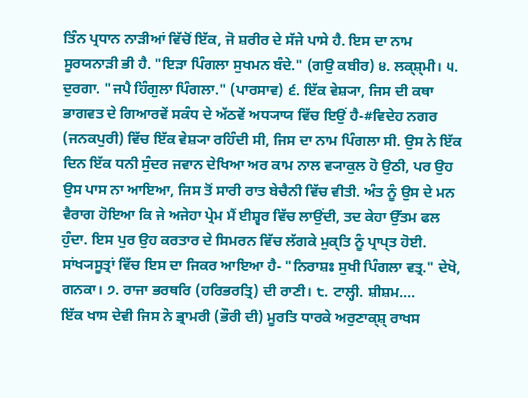ਤਿੰਨ ਪ੍ਰਧਾਨ ਨਾੜੀਆਂ ਵਿੱਚੋਂ ਇੱਕ, ਜੋ ਸ਼ਰੀਰ ਦੇ ਸੱਜੇ ਪਾਸੇ ਹੈ. ਇਸ ਦਾ ਨਾਮ ਸੂਰਯਨਾੜੀ ਭੀ ਹੈ. "ਇੜਾ ਪਿੰਗਲਾ ਸੁਖਮਨ ਬੰਦੇ." (ਗਉ ਕਬੀਰ) ੪. ਲਕ੍ਸ਼੍ਮੀ। ੫. ਦੁਰਗਾ. "ਜਪੈ ਹਿੰਗੁਲਾ ਪਿੰਗਲਾ." (ਪਾਰਸਾਵ) ੬. ਇੱਕ ਵੇਸ਼੍ਯਾ, ਜਿਸ ਦੀ ਕਥਾ ਭਾਗਵਤ ਦੇ ਗਿਆਰਵੇਂ ਸਕੰਧ ਦੇ ਅੱਠਵੇਂ ਅਧ੍ਯਾਯ ਵਿੱਚ ਇਉਂ ਹੈ-#ਵਿਦੇਹ ਨਗਰ (ਜਨਕਪੁਰੀ) ਵਿੱਚ ਇੱਕ ਵੇਸ਼੍ਯਾ ਰਹਿੰਦੀ ਸੀ, ਜਿਸ ਦਾ ਨਾਮ ਪਿੰਗਲਾ ਸੀ. ਉਸ ਨੇ ਇੱਕ ਦਿਨ ਇੱਕ ਧਨੀ ਸੁੰਦਰ ਜਵਾਨ ਦੇਖਿਆ ਅਰ ਕਾਮ ਨਾਲ ਵ੍ਯਾਕੁਲ ਹੋ ਉਠੀ, ਪਰ ਉਹ ਉਸ ਪਾਸ ਨਾ ਆਇਆ, ਜਿਸ ਤੋਂ ਸਾਰੀ ਰਾਤ ਬੇਚੈਨੀ ਵਿੱਚ ਵੀਤੀ. ਅੰਤ ਨੂੰ ਉਸ ਦੇ ਮਨ ਵੈਰਾਗ ਹੋਇਆ ਕਿ ਜੇ ਅਜੇਹਾ ਪ੍ਰੇਮ ਮੈਂ ਈਸ਼੍ਵਰ ਵਿੱਚ ਲਾਉਂਦੀ, ਤਦ ਕੇਹਾ ਉੱਤਮ ਫਲ ਹੁੰਦਾ. ਇਸ ਪੁਰ ਉਹ ਕਰਤਾਰ ਦੇ ਸਿਮਰਨ ਵਿੱਚ ਲੱਗਕੇ ਮੁਕ੍ਤਿ ਨੂੰ ਪ੍ਰਾਪ੍ਤ ਹੋਈ. ਸਾਂਖ੍ਯਸੂਤ੍ਰਾਂ ਵਿੱਚ ਇਸ ਦਾ ਜਿਕਰ ਆਇਆ ਹੈ- "ਨਿਰਾਸ਼ਃ ਸੁਖੀ ਪਿੰਗਲਾ ਵਤ੍ਰ." ਦੇਖੋ, ਗਨਕਾ। ੭. ਰਾਜਾ ਭਰਥਰਿ (ਹਰਿਭਰਤ੍ਰਿ) ਦੀ ਰਾਣੀ। ੮. ਟਾਲ੍ਹੀ. ਸ਼ੀਸ਼ਮ....
ਇੱਕ ਖਾਸ ਦੇਵੀ ਜਿਸ ਨੇ ਭ੍ਰਾਮਰੀ (ਭੌਰੀ ਦੀ) ਮੂਰਤਿ ਧਾਰਕੇ ਅਰੁਣਾਕ੍ਸ਼੍ ਰਾਖਸ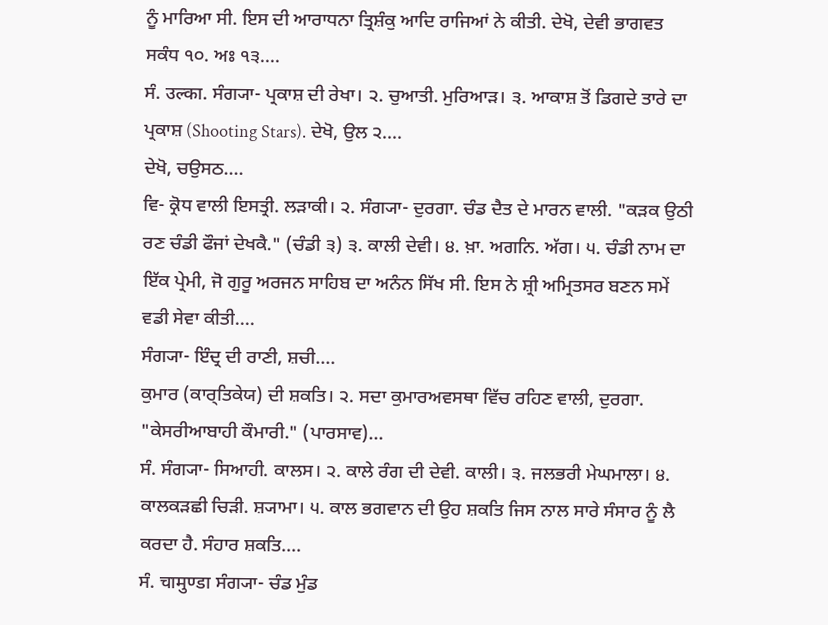ਨੂੰ ਮਾਰਿਆ ਸੀ. ਇਸ ਦੀ ਆਰਾਧਨਾ ਤ੍ਰਿਸ਼ੰਕੁ ਆਦਿ ਰਾਜਿਆਂ ਨੇ ਕੀਤੀ. ਦੇਖੋ, ਦੇਵੀ ਭਾਗਵਤ ਸਕੰਧ ੧੦. ਅਃ ੧੩....
ਸੰ. उल्का. ਸੰਗ੍ਯਾ- ਪ੍ਰਕਾਸ਼ ਦੀ ਰੇਖਾ। ੨. ਚੁਆਤੀ. ਮੁਰਿਆੜ। ੩. ਆਕਾਸ਼ ਤੋਂ ਡਿਗਦੇ ਤਾਰੇ ਦਾ ਪ੍ਰਕਾਸ਼ (Shooting Stars). ਦੇਖੋ, ਉਲ ੨....
ਦੇਖੋ, ਚਉਸਠ....
ਵਿ- ਕ੍ਰੋਧ ਵਾਲੀ ਇਸਤ੍ਰੀ. ਲੜਾਕੀ। ੨. ਸੰਗ੍ਯਾ- ਦੁਰਗਾ. ਚੰਡ ਦੈਤ ਦੇ ਮਾਰਨ ਵਾਲੀ. "ਕੜਕ ਉਠੀ ਰਣ ਚੰਡੀ ਫੌਜਾਂ ਦੇਖਕੈ." (ਚੰਡੀ ੩) ੩. ਕਾਲੀ ਦੇਵੀ। ੪. ਖ਼ਾ. ਅਗਨਿ. ਅੱਗ। ੫. ਚੰਡੀ ਨਾਮ ਦਾ ਇੱਕ ਪ੍ਰੇਮੀ, ਜੋ ਗੁਰੂ ਅਰਜਨ ਸਾਹਿਬ ਦਾ ਅਨੰਨ ਸਿੱਖ ਸੀ. ਇਸ ਨੇ ਸ਼੍ਰੀ ਅਮ੍ਰਿਤਸਰ ਬਣਨ ਸਮੇਂ ਵਡੀ ਸੇਵਾ ਕੀਤੀ....
ਸੰਗ੍ਯਾ- ਇੰਦ੍ਰ ਦੀ ਰਾਣੀ, ਸ਼ਚੀ....
ਕੁਮਾਰ (ਕਾਰ੍ਤਿਕੇਯ) ਦੀ ਸ਼ਕਤਿ। ੨. ਸਦਾ ਕੁਮਾਰਅਵਸਥਾ ਵਿੱਚ ਰਹਿਣ ਵਾਲੀ, ਦੁਰਗਾ. "ਕੇਸਰੀਆਬਾਹੀ ਕੌਮਾਰੀ." (ਪਾਰਸਾਵ)...
ਸੰ. ਸੰਗ੍ਯਾ- ਸਿਆਹੀ. ਕਾਲਸ। ੨. ਕਾਲੇ ਰੰਗ ਦੀ ਦੇਵੀ. ਕਾਲੀ। ੩. ਜਲਭਰੀ ਮੇਘਮਾਲਾ। ੪. ਕਾਲਕੜਛੀ ਚਿੜੀ. ਸ਼੍ਯਾਮਾ। ੫. ਕਾਲ ਭਗਵਾਨ ਦੀ ਉਹ ਸ਼ਕਤਿ ਜਿਸ ਨਾਲ ਸਾਰੇ ਸੰਸਾਰ ਨੂੰ ਲੈ ਕਰਦਾ ਹੈ. ਸੰਹਾਰ ਸ਼ਕਤਿ....
ਸੰ. चामुण्डा ਸੰਗ੍ਯਾ- ਚੰਡ ਮੁੰਡ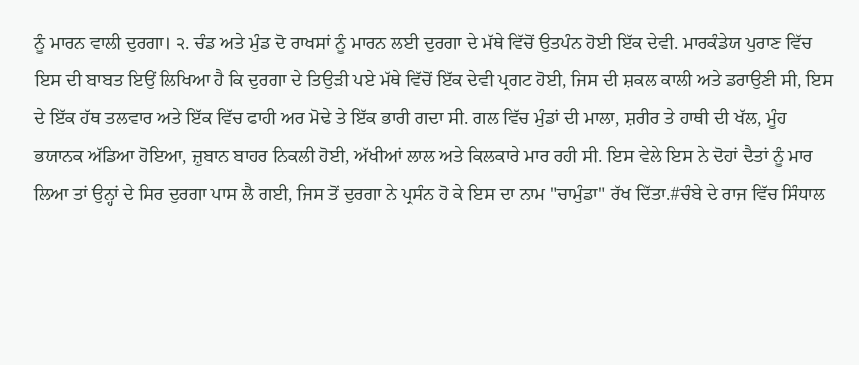ਨੂੰ ਮਾਰਨ ਵਾਲੀ ਦੁਰਗਾ। ੨. ਚੰਡ ਅਤੇ ਮੁੰਡ ਦੋ ਰਾਖਸਾਂ ਨੂੰ ਮਾਰਨ ਲਈ ਦੁਰਗਾ ਦੇ ਮੱਥੇ ਵਿੱਚੋਂ ਉਤਪੰਨ ਹੋਈ ਇੱਕ ਦੇਵੀ. ਮਾਰਕੰਡੇਯ ਪੁਰਾਣ ਵਿੱਚ ਇਸ ਦੀ ਬਾਬਤ ਇਉਂ ਲਿਖਿਆ ਹੈ ਕਿ ਦੁਰਗਾ ਦੇ ਤਿਉੜੀ ਪਏ ਮੱਥੇ ਵਿੱਚੋਂ ਇੱਕ ਦੇਵੀ ਪ੍ਰਗਟ ਹੋਈ, ਜਿਸ ਦੀ ਸ਼ਕਲ ਕਾਲੀ ਅਤੇ ਡਰਾਉਣੀ ਸੀ, ਇਸ ਦੇ ਇੱਕ ਹੱਥ ਤਲਵਾਰ ਅਤੇ ਇੱਕ ਵਿੱਚ ਫਾਹੀ ਅਰ ਮੋਢੇ ਤੇ ਇੱਕ ਭਾਰੀ ਗਦਾ ਸੀ. ਗਲ ਵਿੱਚ ਮੁੰਡਾਂ ਦੀ ਮਾਲਾ, ਸ਼ਰੀਰ ਤੇ ਹਾਥੀ ਦੀ ਖੱਲ, ਮੂੰਹ ਭਯਾਨਕ ਅੱਡਿਆ ਹੋਇਆ, ਜ਼ੁਬਾਨ ਬਾਹਰ ਨਿਕਲੀ ਹੋਈ, ਅੱਖੀਆਂ ਲਾਲ ਅਤੇ ਕਿਲਕਾਰੇ ਮਾਰ ਰਹੀ ਸੀ. ਇਸ ਵੇਲੇ ਇਸ ਨੇ ਦੋਹਾਂ ਦੈਤਾਂ ਨੂੰ ਮਾਰ ਲਿਆ ਤਾਂ ਉਨ੍ਹਾਂ ਦੇ ਸਿਰ ਦੁਰਗਾ ਪਾਸ ਲੈ ਗਈ, ਜਿਸ ਤੋਂ ਦੁਰਗਾ ਨੇ ਪ੍ਰਸੰਨ ਹੋ ਕੇ ਇਸ ਦਾ ਨਾਮ "ਚਾਮੁੰਡਾ" ਰੱਖ ਦਿੱਤਾ.#ਚੰਬੇ ਦੇ ਰਾਜ ਵਿੱਚ ਸਿੰਧਾਲ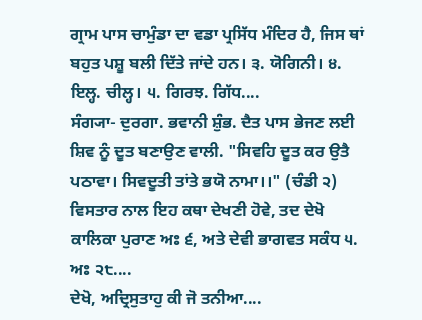ਗ੍ਰਾਮ ਪਾਸ ਚਾਮੁੰਡਾ ਦਾ ਵਡਾ ਪ੍ਰਸਿੱਧ ਮੰਦਿਰ ਹੈ, ਜਿਸ ਥਾਂ ਬਹੁਤ ਪਸ਼ੂ ਬਲੀ ਦਿੱਤੇ ਜਾਂਦੇ ਹਨ। ੩. ਯੋਗਿਨੀ। ੪. ਇਲ੍ਹ. ਚੀਲ੍ਹ। ੫. ਗਿਰਝ. ਗਿੱਧ....
ਸੰਗ੍ਯਾ- ਦੁਰਗਾ. ਭਵਾਨੀ ਸ਼ੁੰਭ. ਦੈਤ ਪਾਸ ਭੇਜਣ ਲਈ ਸ਼ਿਵ ਨੂੰ ਦੂਤ ਬਣਾਉਣ ਵਾਲੀ. "ਸਿਵਹਿ ਦੂਤ ਕਰ ਉਤੈ ਪਠਾਵਾ। ਸਿਵਦੂਤੀ ਤਾਂਤੇ ਭਯੋ ਨਾਮਾ।।" (ਚੰਡੀ ੨) ਵਿਸਤਾਰ ਨਾਲ ਇਹ ਕਥਾ ਦੇਖਣੀ ਹੋਵੇ, ਤਦ ਦੇਖੋ ਕਾਲਿਕਾ ਪੁਰਾਣ ਅਃ ੬, ਅਤੇ ਦੇਵੀ ਭਾਗਵਤ ਸਕੰਧ ੫. ਅਃ ੨੮....
ਦੇਖੋ, ਅਦ੍ਰਿਸੁਤਾਹੁ ਕੀ ਜੋ ਤਨੀਆ....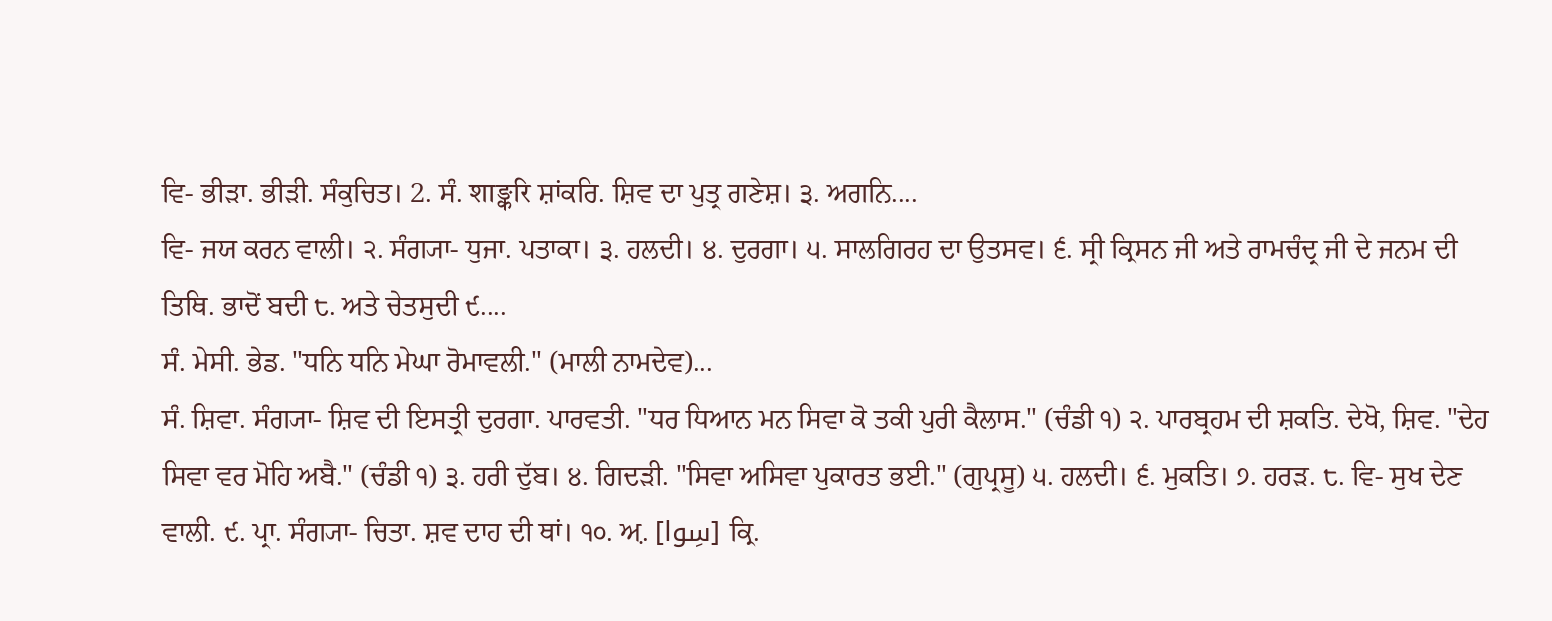ਵਿ- ਭੀੜਾ. ਭੀੜੀ. ਸੰਕੁਚਿਤ। 2. ਸੰ. शाङ्करि ਸ਼ਾਂਕਰਿ. ਸ਼ਿਵ ਦਾ ਪੁਤ੍ਰ ਗਣੇਸ਼। ੩. ਅਗਨਿ....
ਵਿ- ਜਯ ਕਰਨ ਵਾਲੀ। ੨. ਸੰਗ੍ਯਾ- ਧੁਜਾ. ਪਤਾਕਾ। ੩. ਹਲਦੀ। ੪. ਦੁਰਗਾ। ੫. ਸਾਲਗਿਰਹ ਦਾ ਉਤਸਵ। ੬. ਸ੍ਰੀ ਕ੍ਰਿਸਨ ਜੀ ਅਤੇ ਰਾਮਚੰਦ੍ਰ ਜੀ ਦੇ ਜਨਮ ਦੀ ਤਿਥਿ. ਭਾਦੋਂ ਬਦੀ ੮. ਅਤੇ ਚੇਤਸੁਦੀ ੯....
ਸੰ. ਮੇਸੀ. ਭੇਡ. "ਧਨਿ ਧਨਿ ਮੇਘਾ ਰੋਮਾਵਲੀ." (ਮਾਲੀ ਨਾਮਦੇਵ)...
ਸੰ. ਸ਼ਿਵਾ. ਸੰਗ੍ਯਾ- ਸ਼ਿਵ ਦੀ ਇਸਤ੍ਰੀ ਦੁਰਗਾ. ਪਾਰਵਤੀ. "ਧਰ ਧਿਆਨ ਮਨ ਸਿਵਾ ਕੋ ਤਕੀ ਪੁਰੀ ਕੈਲਾਸ." (ਚੰਡੀ ੧) ੨. ਪਾਰਬ੍ਰਹਮ ਦੀ ਸ਼ਕਤਿ. ਦੇਖੋ, ਸ਼ਿਵ. "ਦੇਹ ਸਿਵਾ ਵਰ ਮੋਹਿ ਅਬੈ." (ਚੰਡੀ ੧) ੩. ਹਰੀ ਦੁੱਬ। ੪. ਗਿਦੜੀ. "ਸਿਵਾ ਅਸਿਵਾ ਪੁਕਾਰਤ ਭਈ." (ਗੁਪ੍ਰਸੂ) ੫. ਹਲਦੀ। ੬. ਮੁਕਤਿ। ੭. ਹਰੜ. ੮. ਵਿ- ਸੁਖ ਦੇਣ ਵਾਲੀ. ੯. ਪ੍ਰਾ. ਸੰਗ੍ਯਾ- ਚਿਤਾ. ਸ਼ਵ ਦਾਹ ਦੀ ਥਾਂ। ੧੦. ਅ਼. [سِوا] ਕ੍ਰਿ.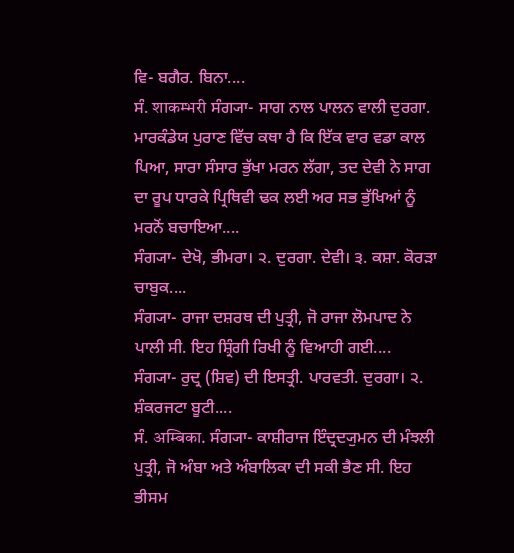ਵਿ- ਬਗੈਰ. ਬਿਨਾ....
ਸੰ. शाकम्भरी ਸੰਗ੍ਯਾ- ਸਾਗ ਨਾਲ ਪਾਲਨ ਵਾਲੀ ਦੁਰਗਾ. ਮਾਰਕੰਡੇਯ ਪੁਰਾਣ ਵਿੱਚ ਕਥਾ ਹੈ ਕਿ ਇੱਕ ਵਾਰ ਵਡਾ ਕਾਲ ਪਿਆ, ਸਾਰਾ ਸੰਸਾਰ ਭੁੱਖਾ ਮਰਨ ਲੱਗਾ, ਤਦ ਦੇਵੀ ਨੇ ਸਾਗ ਦਾ ਰੂਪ ਧਾਰਕੇ ਪ੍ਰਿਥਿਵੀ ਢਕ ਲਈ ਅਰ ਸਭ ਭੁੱਖਿਆਂ ਨੂੰ ਮਰਨੋਂ ਬਚਾਇਆ....
ਸੰਗ੍ਯਾ- ਦੇਖੋ, ਭੀਮਰਾ। ੨. ਦੁਰਗਾ. ਦੇਵੀ। ੩. ਕਸ਼ਾ. ਕੋਰੜਾ ਚਾਬੁਕ....
ਸੰਗ੍ਯਾ- ਰਾਜਾ ਦਸ਼ਰਥ ਦੀ ਪੁਤ੍ਰੀ, ਜੋ ਰਾਜਾ ਲੋਮਪਾਦ ਨੇ ਪਾਲੀ ਸੀ. ਇਹ ਸ਼੍ਰਿੰਗੀ ਰਿਖੀ ਨੂੰ ਵਿਆਹੀ ਗਈ....
ਸੰਗ੍ਯਾ- ਰੁਦ੍ਰ (ਸ਼ਿਵ) ਦੀ ਇਸਤ੍ਰੀ. ਪਾਰਵਤੀ. ਦੁਰਗਾ। ੨. ਸ਼ੰਕਰਜਟਾ ਬੂਟੀ....
ਸੰ. अम्बिका. ਸੰਗ੍ਯਾ- ਕਾਸ਼ੀਰਾਜ ਇੰਦ੍ਰਦ੍ਯੁਮਨ ਦੀ ਮੰਝਲੀ ਪੁਤ੍ਰੀ, ਜੋ ਅੰਬਾ ਅਤੇ ਅੰਬਾਲਿਕਾ ਦੀ ਸਕੀ ਭੈਣ ਸੀ. ਇਹ ਭੀਸਮ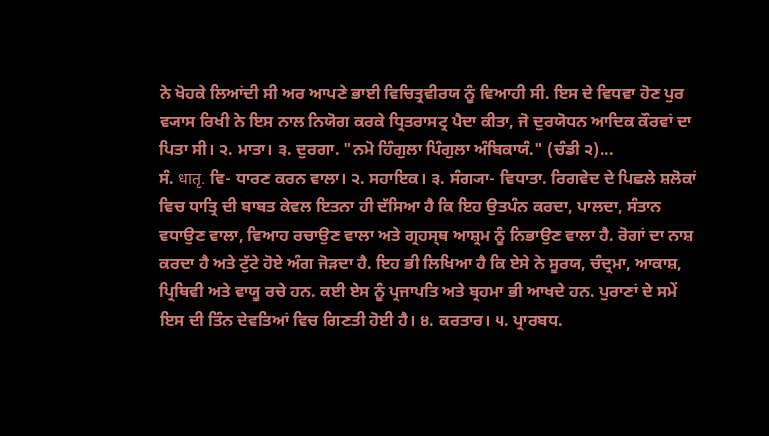ਨੇ ਖੋਹਕੇ ਲਿਆਂਦੀ ਸੀ ਅਰ ਆਪਣੇ ਭਾਈ ਵਿਚਿਤ੍ਰਵੀਰਯ ਨੂੰ ਵਿਆਹੀ ਸੀ. ਇਸ ਦੇ ਵਿਧਵਾ ਹੋਣ ਪੁਰ ਵ੍ਯਾਸ ਰਿਖੀ ਨੇ ਇਸ ਨਾਲ ਨਿਯੋਗ ਕਰਕੇ ਧ੍ਰਿਤਰਾਸਟ੍ਰ ਪੈਦਾ ਕੀਤਾ, ਜੋ ਦੁਰਯੋਧਨ ਆਦਿਕ ਕੌਰਵਾਂ ਦਾ ਪਿਤਾ ਸੀ। ੨. ਮਾਤਾ। ੩. ਦੁਰਗਾ. "ਨਮੋ ਹਿੰਗੁਲਾ ਪਿੰਗੁਲਾ ਅੰਬਿਕਾਯੰ." (ਚੰਡੀ ੨)...
ਸੰ. धातृ. ਵਿ- ਧਾਰਣ ਕਰਨ ਵਾਲਾ। ੨. ਸਹਾਇਕ। ੩. ਸੰਗ੍ਯਾ- ਵਿਧਾਤਾ. ਰਿਗਵੇਦ ਦੇ ਪਿਛਲੇ ਸ਼ਲੋਕਾਂ ਵਿਚ ਧਾਤ੍ਰਿ ਦੀ ਬਾਬਤ ਕੇਵਲ ਇਤਨਾ ਹੀ ਦੱਸਿਆ ਹੈ ਕਿ ਇਹ ਉਤਪੰਨ ਕਰਦਾ, ਪਾਲਦਾ, ਸੰਤਾਨ ਵਧਾਉਣ ਵਾਲਾ, ਵਿਆਹ ਰਚਾਉਣ ਵਾਲਾ ਅਤੇ ਗ੍ਰਹਸ੍ਥ ਆਸ਼੍ਰਮ ਨੂੰ ਨਿਭਾਉਣ ਵਾਲਾ ਹੈ. ਰੋਗਾਂ ਦਾ ਨਾਸ਼ ਕਰਦਾ ਹੈ ਅਤੇ ਟੁੱਟੇ ਹੋਏ ਅੰਗ ਜੋੜਦਾ ਹੈ. ਇਹ ਭੀ ਲਿਖਿਆ ਹੈ ਕਿ ਏਸੇ ਨੇ ਸੂਰਯ, ਚੰਦ੍ਰਮਾ, ਆਕਾਸ਼, ਪ੍ਰਿਥਿਵੀ ਅਤੇ ਵਾਯੂ ਰਚੇ ਹਨ. ਕਈ ਏਸ ਨੂੰ ਪ੍ਰਜਾਪਤਿ ਅਤੇ ਬ੍ਰਹਮਾ ਭੀ ਆਖਦੇ ਹਨ. ਪੁਰਾਣਾਂ ਦੇ ਸਮੇਂ ਇਸ ਦੀ ਤਿੰਨ ਦੇਵਤਿਆਂ ਵਿਚ ਗਿਣਤੀ ਹੋਈ ਹੈ। ੪. ਕਰਤਾਰ। ੫. ਪ੍ਰਾਰਬਧ.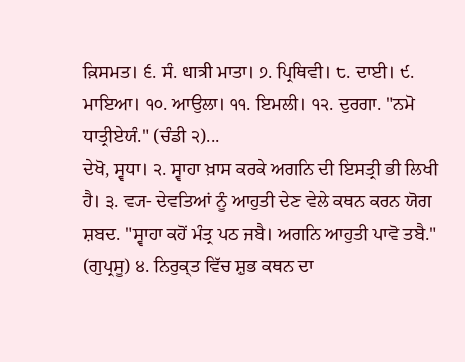ਕ਼ਿਸਮਤ। ੬. ਸੰ. धात्री ਮਾਤਾ। ੭. ਪ੍ਰਿਥਿਵੀ। ੮. ਦਾਈ। ੯. ਮਾਇਆ। ੧੦. ਆਉਲਾ। ੧੧. ਇਮਲੀ। ੧੨. ਦੁਰਗਾ. "ਨਮੋ ਧਾਤ੍ਰੀਏਯੰ." (ਚੰਡੀ ੨)...
ਦੇਖੋ, ਸ੍ਵਧਾ। ੨. ਸ੍ਵਾਹਾ ਖ਼ਾਸ ਕਰਕੇ ਅਗਨਿ ਦੀ ਇਸਤ੍ਰੀ ਭੀ ਲਿਖੀ ਹੈ। ੩. ਵ੍ਯ- ਦੇਵਤਿਆਂ ਨੂੰ ਆਹੁਤੀ ਦੇਣ ਵੇਲੇ ਕਥਨ ਕਰਨ ਯੋਗ ਸ਼ਬਦ. "ਸ੍ਵਾਹਾ ਕਹੋਂ ਮੰਤ੍ਰ ਪਠ ਜਬੈ। ਅਗਨਿ ਆਹੁਤੀ ਪਾਵੋ ਤਬੈ." (ਗੁਪ੍ਰਸੂ) ੪. ਨਿਰੁਕ੍ਤ ਵਿੱਚ ਸ਼ੁਭ ਕਥਨ ਦਾ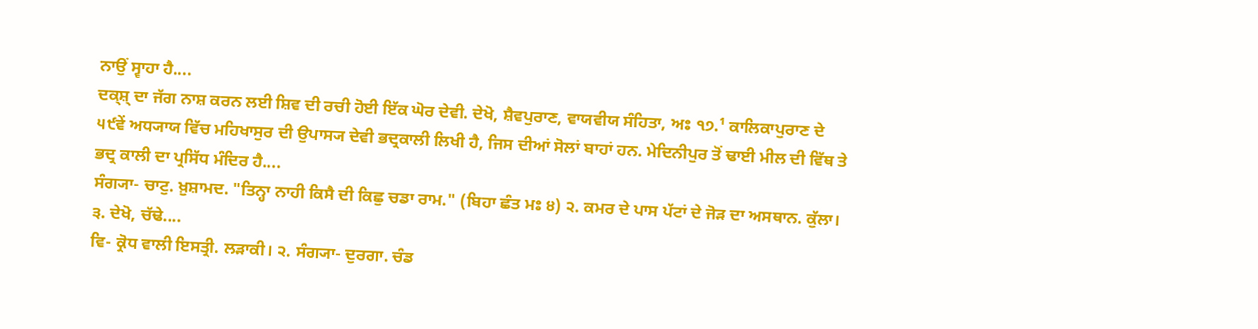ਨਾਉਂ ਸ੍ਵਾਹਾ ਹੈ....
ਦਕ੍ਸ਼੍ ਦਾ ਜੱਗ ਨਾਸ਼ ਕਰਨ ਲਈ ਸ਼ਿਵ ਦੀ ਰਚੀ ਹੋਈ ਇੱਕ ਘੋਰ ਦੇਵੀ. ਦੇਖੋ, ਸ਼ੈਵਪੁਰਾਣ, ਵਾਯਵੀਯ ਸੰਹਿਤਾ, ਅਃ ੧੭.¹ ਕਾਲਿਕਾਪੁਰਾਣ ਦੇ ੫੯ਵੇਂ ਅਧ੍ਯਾਯ ਵਿੱਚ ਮਹਿਖਾਸੁਰ ਦੀ ਉਪਾਸ੍ਯ ਦੇਵੀ ਭਦ੍ਰਕਾਲੀ ਲਿਖੀ ਹੈ, ਜਿਸ ਦੀਆਂ ਸੋਲਾਂ ਬਾਹਾਂ ਹਨ. ਮੇਦਿਨੀਪੁਰ ਤੋਂ ਢਾਈ ਮੀਲ ਦੀ ਵਿੱਥ ਤੇ ਭਦ੍ਰ ਕਾਲੀ ਦਾ ਪ੍ਰਸਿੱਧ ਮੰਦਿਰ ਹੈ....
ਸੰਗ੍ਯਾ- ਚਾਟੁ. ਖ਼ੁਸ਼ਾਮਦ. "ਤਿਨ੍ਹਾ ਨਾਹੀ ਕਿਸੈ ਦੀ ਕਿਛੁ ਚਡਾ ਰਾਮ." (ਬਿਹਾ ਛੰਤ ਮਃ ੪) ੨. ਕਮਰ ਦੇ ਪਾਸ ਪੱਟਾਂ ਦੇ ਜੋੜ ਦਾ ਅਸਥਾਨ. ਕੁੱਲਾ। ੩. ਦੇਖੋ, ਚੱਢੇ....
ਵਿ- ਕ੍ਰੋਧ ਵਾਲੀ ਇਸਤ੍ਰੀ. ਲੜਾਕੀ। ੨. ਸੰਗ੍ਯਾ- ਦੁਰਗਾ. ਚੰਡ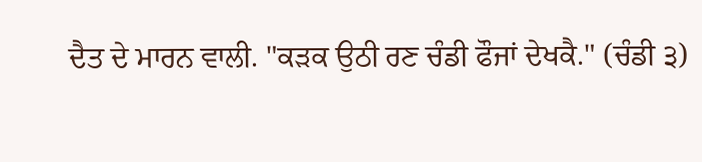ਦੈਤ ਦੇ ਮਾਰਨ ਵਾਲੀ. "ਕੜਕ ਉਠੀ ਰਣ ਚੰਡੀ ਫੌਜਾਂ ਦੇਖਕੈ." (ਚੰਡੀ ੩)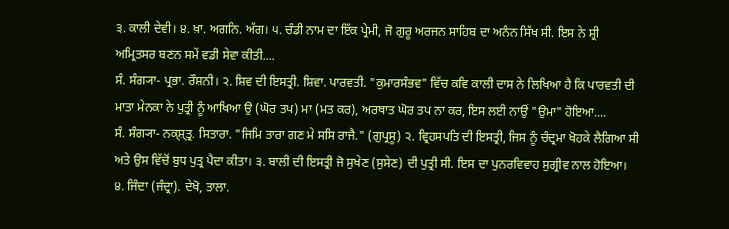੩. ਕਾਲੀ ਦੇਵੀ। ੪. ਖ਼ਾ. ਅਗਨਿ. ਅੱਗ। ੫. ਚੰਡੀ ਨਾਮ ਦਾ ਇੱਕ ਪ੍ਰੇਮੀ, ਜੋ ਗੁਰੂ ਅਰਜਨ ਸਾਹਿਬ ਦਾ ਅਨੰਨ ਸਿੱਖ ਸੀ. ਇਸ ਨੇ ਸ਼੍ਰੀ ਅਮ੍ਰਿਤਸਰ ਬਣਨ ਸਮੇਂ ਵਡੀ ਸੇਵਾ ਕੀਤੀ....
ਸੰ. ਸੰਗ੍ਯਾ- ਪ੍ਰਭਾ. ਰੌਸ਼ਨੀ। ੨. ਸ਼ਿਵ ਦੀ ਇਸਤ੍ਰੀ. ਸ਼ਿਵਾ. ਪਾਰਵਤੀ. "ਕੁਮਾਰਸੰਭਵ" ਵਿੱਚ ਕਵਿ ਕਾਲੀ ਦਾਸ ਨੇ ਲਿਖਿਆ ਹੈ ਕਿ ਪਾਰਵਤੀ ਦੀ ਮਾਤਾ ਮੇਨਕਾ ਨੇ ਪੁਤ੍ਰੀ ਨੂੰ ਆਖਿਆ ਉ (ਘੋਰ ਤਪ) ਮਾ (ਮਤ ਕਰ), ਅਰਥਾਤ ਘੋਰ ਤਪ ਨਾ ਕਰ, ਇਸ ਲਈ ਨਾਉਂ "ਉਮਾ" ਹੋਇਆ....
ਸੰ. ਸੰਗ੍ਯਾ- ਨਕ੍ਸ਼੍ਤ੍ਰ. ਸਿਤਾਰਾ. "ਜਿਮਿ ਤਾਰਾ ਗਣ ਮੇ ਸਸਿ ਰਾਜੈ." (ਗੁਪ੍ਰਸੂ) ੨. ਵ੍ਰਿਹਸਪਤਿ ਦੀ ਇਸਤ੍ਰੀ, ਜਿਸ ਨੂੰ ਚੰਦ੍ਰਮਾ ਖੋਹਕੇ ਲੈਗਿਆ ਸੀ ਅਤੇ ਉਸ ਵਿੱਚੋਂ ਬੁਧ ਪੁਤ੍ਰ ਪੈਦਾ ਕੀਤਾ। ੩. ਬਾਲੀ ਦੀ ਇਸਤ੍ਰੀ ਜੋ ਸੁਖੇਣ (ਸੁਸੇਣ) ਦੀ ਪੁਤ੍ਰੀ ਸੀ. ਇਸ ਦਾ ਪੁਨਰਵਿਵਾਹ ਸੁਗ੍ਰੀਵ ਨਾਲ ਹੋਇਆ। ੪. ਜਿੰਦਾ (ਜੰਦ੍ਰਾ). ਦੇਖੋ, ਤਾਲਾ.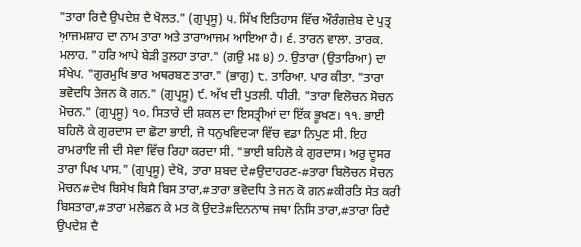"ਤਾਰਾ ਰਿਦੈ ਉਪਦੇਸ਼ ਦੈ ਖੋਲਤ." (ਗੁਪ੍ਰਸੂ) ੫. ਸਿੱਖ ਇਤਿਹਾਸ ਵਿੱਚ ਔਰੰਗਜ਼ੇਬ ਦੇ ਪੁਤ੍ਰ ਆ਼ਜਮਸ਼ਾਹ ਦਾ ਨਾਮ ਤਾਰਾ ਅਤੇ ਤਾਰਾਆਜਮ ਆਇਆ ਹੈ। ੬. ਤਾਰਨ ਵਾਲਾ. ਤਾਰਕ. ਮਲਾਹ. "ਹਰਿ ਆਪੇ ਬੇੜੀ ਤੁਲਹਾ ਤਾਰਾ." (ਗਉ ਮਃ ੪) ੭. ਉਤਾਰਾ (ਉਤਾਰਿਆ) ਦਾ ਸੰਖੇਪ. "ਗੁਰਮੁਖਿ ਭਾਰ ਅਥਰਬਣ ਤਾਰਾ." (ਭਾਗੁ) ੮. ਤਾਰਿਆ. ਪਾਰ ਕੀਤਾ. "ਤਾਰਾ ਭਵੋਦਧਿ ਤੇਜਨ ਕੋ ਗਨ." (ਗੁਪ੍ਰਸੂ) ੯. ਅੱਖ ਦੀ ਪੁਤਲੀ. ਧੀਰੀ. "ਤਾਰਾ ਵਿਲੋਚਨ ਸੋਚਨ ਮੋਚਨ." (ਗੁਪ੍ਰਸੂ) ੧੦. ਸਿਤਾਰੇ ਦੀ ਸ਼ਕਲ ਦਾ ਇਸਤ੍ਰੀਆਂ ਦਾ ਇੱਕ ਭੂਖਣ। ੧੧. ਭਾਈ ਬਹਿਲੋ ਕੇ ਗੁਰਦਾਸ ਦਾ ਛੋਟਾ ਭਾਈ, ਜੋ ਧਨੁਖਵਿਦ੍ਯਾ ਵਿੱਚ ਵਡਾ ਨਿਪੁਣ ਸੀ. ਇਹ ਰਾਮਰਾਇ ਜੀ ਦੀ ਸੇਵਾ ਵਿੱਚ ਰਿਹਾ ਕਰਦਾ ਸੀ. "ਭਾਈ ਬਹਿਲੋ ਕੇ ਗੁਰਦਾਸ। ਅਰੁ ਦੂਸਰ ਤਾਰਾ ਪਿਖ ਪਾਸ." (ਗੁਪ੍ਰਸੂ) ਦੇਖੋ, ਤਾਰਾ ਸ਼ਬਦ ਦੇ#ਉਦਾਹਰਣ-#ਤਾਰਾ ਬਿਲੋਚਨ ਸੋਚਨ ਮੋਚਨ#ਦੇਖ ਬਿਸੇਖ ਬਿਸੈ ਬਿਸ ਤਾਰਾ,#ਤਾਰਾ ਭਵੋਦਧਿ ਤੇ ਜਨ ਕੋ ਗਨ#ਕੀਰਤਿ ਸੇਤ ਕਰੀ ਬਿਸਤਾਰਾ,#ਤਾਰਾ ਮਲੇਛਨ ਕੇ ਮਤ ਕੋ ਉਦਤੇ#ਦਿਨਨਾਥ ਜਥਾ ਨਿਸਿ ਤਾਰਾ,#ਤਾਰਾ ਰਿਦੈ ਉਪਦੇਸ਼ ਦੈ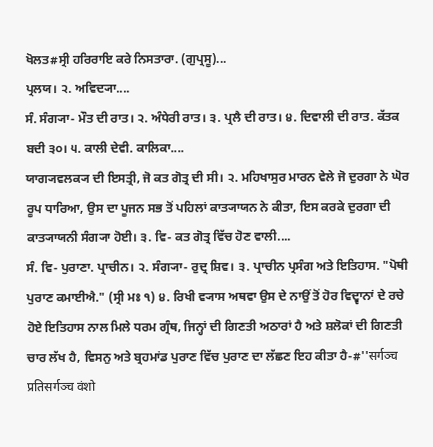ਖੋਲਤ#ਸ੍ਰੀ ਹਰਿਰਾਇ ਕਰੇ ਨਿਸਤਾਰਾ. (ਗੁਪ੍ਰਸੂ)...
ਪ੍ਰਲਯ। ੨. ਅਵਿਦ੍ਯਾ....
ਸੰ. ਸੰਗ੍ਯਾ- ਮੌਤ ਦੀ ਰਾਤ। ੨. ਅੰਧੇਰੀ ਰਾਤ। ੩. ਪ੍ਰਲੈ ਦੀ ਰਾਤ। ੪. ਦਿਵਾਲੀ ਦੀ ਰਾਤ. ਕੱਤਕ ਬਦੀ ੩੦। ੫. ਕਾਲੀ ਦੇਵੀ. ਕਾਲਿਕਾ....
ਯਾਗ੍ਯਵਲਕ੍ਯ ਦੀ ਇਸਤ੍ਰੀ, ਜੋ ਕਤ ਗੋਤ੍ਰ ਦੀ ਸੀ। ੨. ਮਹਿਖਾਸੁਰ ਮਾਰਨ ਵੇਲੇ ਜੋ ਦੁਰਗਾ ਨੇ ਘੋਰ ਰੂਪ ਧਾਰਿਆ, ਉਸ ਦਾ ਪੂਜਨ ਸਭ ਤੋਂ ਪਹਿਲਾਂ ਕਾਤ੍ਯਾਯਨ ਨੇ ਕੀਤਾ, ਇਸ ਕਰਕੇ ਦੁਰਗਾ ਦੀ ਕਾਤ੍ਯਾਯਨੀ ਸੰਗ੍ਯਾ ਹੋਈ। ੩. ਵਿ- ਕਤ ਗੋਤ੍ਰ ਵਿੱਚ ਹੋਣ ਵਾਲੀ....
ਸੰ. ਵਿ- ਪੁਰਾਣਾ. ਪ੍ਰਾਚੀਨ। ੨. ਸੰਗ੍ਯਾ- ਰੁਦ੍ਰ ਸ਼ਿਵ। ੩. ਪ੍ਰਾਚੀਨ ਪ੍ਰਸੰਗ ਅਤੇ ਇਤਿਹਾਸ. "ਪੋਥੀ ਪੁਰਾਣ ਕਮਾਈਐ." (ਸ੍ਰੀ ਮਃ ੧) ੪. ਰਿਖੀ ਵ੍ਯਾਸ ਅਥਵਾ ਉਸ ਦੇ ਨਾਉਂ ਤੋਂ ਹੋਰ ਵਿਦ੍ਵਾਨਾਂ ਦੇ ਰਚੇ ਹੋਏ ਇਤਿਹਾਸ ਨਾਲ ਮਿਲੇ ਧਰਮ ਗ੍ਰੰਥ, ਜਿਨ੍ਹਾਂ ਦੀ ਗਿਣਤੀ ਅਠਾਰਾਂ ਹੈ ਅਤੇ ਸ਼ਲੋਕਾਂ ਦੀ ਗਿਣਤੀ ਚਾਰ ਲੱਖ ਹੈ, ਵਿਸਨੁ ਅਤੇ ਬ੍ਰਹਮਾਂਡ ਪੁਰਾਣ ਵਿੱਚ ਪੁਰਾਣ ਦਾ ਲੱਛਣ ਇਹ ਕੀਤਾ ਹੈ-#''सर्गञ्च प्रतिसर्गञ्च वंशो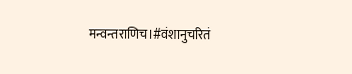मन्वन्तराणिच।#वंशानुचरितं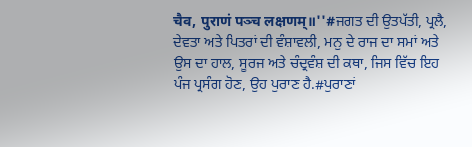चैव, पुराणं पञ्च लक्षणम्॥''#ਜਗਤ ਦੀ ਉਤਪੱਤੀ, ਪ੍ਰਲੈ, ਦੇਵਤਾ ਅਤੇ ਪਿਤਰਾਂ ਦੀ ਵੰਸ਼ਾਵਲੀ, ਮਨੁ ਦੇ ਰਾਜ ਦਾ ਸਮਾਂ ਅਤੇ ਉਸ ਦਾ ਹਾਲ, ਸੂਰਜ ਅਤੇ ਚੰਦ੍ਰਵੰਸ਼ ਦੀ ਕਥਾ, ਜਿਸ ਵਿੱਚ ਇਹ ਪੰਜ ਪ੍ਰਸੰਗ ਹੋਣ, ਉਹ ਪੁਰਾਣ ਹੈ.#ਪੁਰਾਣਾਂ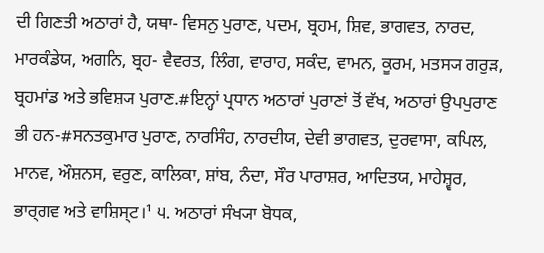ਦੀ ਗਿਣਤੀ ਅਠਾਰਾਂ ਹੈ, ਯਥਾ- ਵਿਸਨੁ ਪੁਰਾਣ, ਪਦਮ, ਬ੍ਰਹਮ, ਸ਼ਿਵ, ਭਾਗਵਤ, ਨਾਰਦ, ਮਾਰਕੰਡੇਯ, ਅਗਨਿ, ਬ੍ਰਹ- ਵੈਵਰਤ, ਲਿੰਗ, ਵਾਰਾਹ, ਸਕੰਦ, ਵਾਮਨ, ਕੂਰਮ, ਮਤਸ੍ਯ ਗਰੁੜ, ਬ੍ਰਹਮਾਂਡ ਅਤੇ ਭਵਿਸ਼੍ਯ ਪੁਰਾਣ.#ਇਨ੍ਹਾਂ ਪ੍ਰਧਾਨ ਅਠਾਰਾਂ ਪੁਰਾਣਾਂ ਤੋਂ ਵੱਖ, ਅਠਾਰਾਂ ਉਪਪੁਰਾਣ ਭੀ ਹਨ-#ਸਨਤਕੁਮਾਰ ਪੁਰਾਣ, ਨਾਰਸਿੰਹ, ਨਾਰਦੀਯ, ਦੇਵੀ ਭਾਗਵਤ, ਦੁਰਵਾਸਾ, ਕਪਿਲ, ਮਾਨਵ, ਔਸ਼ਨਸ, ਵਰੁਣ, ਕਾਲਿਕਾ, ਸ਼ਾਂਬ, ਨੰਦਾ, ਸੌਰ ਪਾਰਾਸ਼ਰ, ਆਦਿਤਯ, ਮਾਹੇਸ਼੍ਵਰ, ਭਾਰ੍ਗਵ ਅਤੇ ਵਾਸ਼ਿਸ੍ਟ।¹ ੫. ਅਠਾਰਾਂ ਸੰਖ੍ਯਾ ਬੋਧਕ,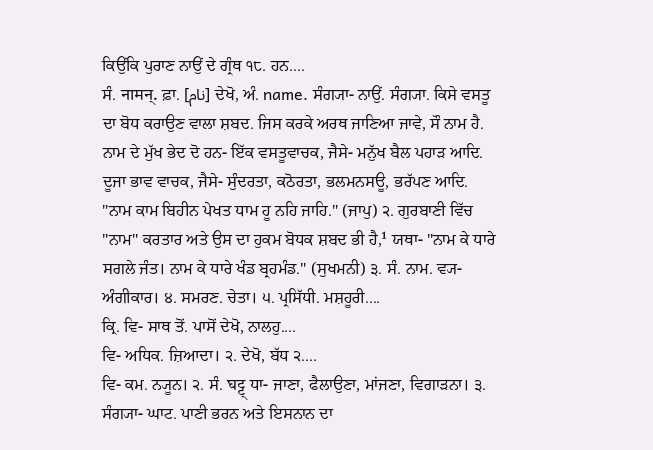ਕਿਉਂਕਿ ਪੁਰਾਣ ਨਾਉਂ ਦੇ ਗ੍ਰੰਥ ੧੮. ਹਨ....
ਸੰ. नामन्. ਫ਼ਾ. [نام] ਦੇਖੋ, ਅੰ. name. ਸੰਗ੍ਯਾ- ਨਾਉਂ. ਸੰਗ੍ਯਾ. ਕਿਸੇ ਵਸਤੂ ਦਾ ਬੋਧ ਕਰਾਉਣ ਵਾਲਾ ਸ਼ਬਦ. ਜਿਸ ਕਰਕੇ ਅਰਥ ਜਾਣਿਆ ਜਾਵੇ, ਸੌ ਨਾਮ ਹੈ. ਨਾਮ ਦੇ ਮੁੱਖ ਭੇਦ ਦੋ ਹਨ- ਇੱਕ ਵਸਤੂਵਾਚਕ, ਜੈਸੇ- ਮਨੁੱਖ ਬੈਲ ਪਹਾੜ ਆਦਿ. ਦੂਜਾ ਭਾਵ ਵਾਚਕ, ਜੈਸੇ- ਸੁੰਦਰਤਾ, ਕਠੋਰਤਾ, ਭਲਮਨਸਊ, ਭਰੱਪਣ ਆਦਿ. "ਨਾਮ ਕਾਮ ਬਿਹੀਨ ਪੇਖਤ ਧਾਮ ਹੂ ਨਹਿ ਜਾਹਿ." (ਜਾਪੁ) ੨. ਗੁਰਬਾਣੀ ਵਿੱਚ "ਨਾਮ" ਕਰਤਾਰ ਅਤੇ ਉਸ ਦਾ ਹੁਕਮ ਬੋਧਕ ਸ਼ਬਦ ਭੀ ਹੈ,¹ ਯਥਾ- "ਨਾਮ ਕੇ ਧਾਰੇ ਸਗਲੇ ਜੰਤ। ਨਾਮ ਕੇ ਧਾਰੇ ਖੰਡ ਬ੍ਰਹਮੰਡ." (ਸੁਖਮਨੀ) ੩. ਸੰ. ਨਾਮ. ਵ੍ਯ- ਅੰਗੀਕਾਰ। ੪. ਸਮਰਣ. ਚੇਤਾ। ੫. ਪ੍ਰਸਿੱਧੀ. ਮਸ਼ਹੂਰੀ....
ਕ੍ਰਿ. ਵਿ- ਸਾਥ ਤੋਂ. ਪਾਸੋਂ ਦੇਖੋ, ਨਾਲਹੁ....
ਵਿ- ਅਧਿਕ. ਜ਼ਿਆਦਾ। ੨. ਦੇਖੋ, ਬੱਧ ੨....
ਵਿ- ਕਮ. ਨ੍ਯੂਨ। ੨. ਸੰ. घट्ट् ਧਾ- ਜਾਣਾ, ਫੈਲਾਉਣਾ, ਮਾਂਜਣਾ, ਵਿਗਾੜਨਾ। ੩. ਸੰਗ੍ਯਾ- ਘਾਟ. ਪਾਣੀ ਭਰਨ ਅਤੇ ਇਸਨਾਨ ਦਾ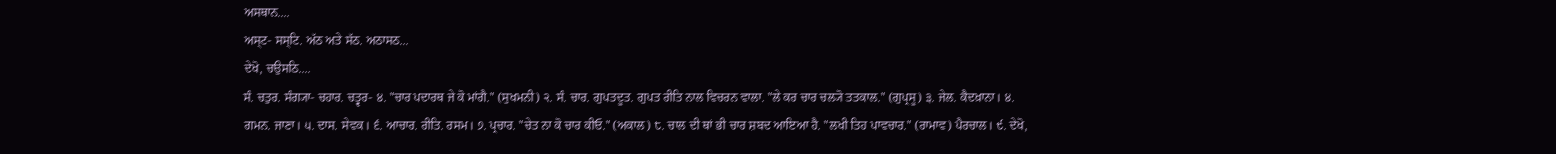ਅਸਥਾਨ....
ਅਸ੍ਟ- ਸਸ੍ਟਿ. ਅੱਠ ਅਤੇ ਸੱਠ. ਅਠਾਸਠ...
ਦੇਖੋ, ਚਉਸਠਿ....
ਸੰ. ਚਤੁਰ. ਸੰਗ੍ਯਾ- ਚਹਾਰ. ਚਤ੍ਵਰ- ੪. "ਚਾਰ ਪਦਾਰਥ ਜੇ ਕੋ ਮਾਂਗੈ." (ਸੁਖਮਨੀ) ੨. ਸੰ. ਚਾਰ. ਗੁਪਤਦੂਤ. ਗੁਪਤ ਰੀਤਿ ਨਾਲ ਵਿਚਰਨ ਵਾਲਾ. "ਲੇ ਕਰ ਚਾਰ ਚਲ੍ਯੋ ਤਤਕਾਲ." (ਗੁਪ੍ਰਸੂ) ੩. ਜੇਲ. ਕੈਦਖ਼ਾਨਾ। ੪. ਗਮਨ. ਜਾਣਾ। ੫. ਦਾਸ. ਸੇਵਕ। ੬. ਆਚਾਰ. ਰੀਤਿ. ਰਸਮ। ੭. ਪ੍ਰਚਾਰ. "ਚੇਤ ਨਾ ਕੋ ਚਾਰ ਕੀਓ." (ਅਕਾਲ) ੮. ਚਾਲ ਦੀ ਥਾਂ ਭੀ ਚਾਰ ਸ਼ਬਦ ਆਇਆ ਹੈ. "ਲਖੀ ਤਿਹ ਪਾਵਚਾਰ." (ਰਾਮਾਵ) ਪੈਰਚਾਲ। ੯. ਦੇਖੋ,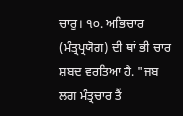ਚਾਰੁ। ੧੦. ਅਭਿਚਾਰ (ਮੰਤ੍ਰਪ੍ਰਯੋਗ) ਦੀ ਥਾਂ ਭੀ ਚਾਰ ਸ਼ਬਦ ਵਰਤਿਆ ਹੈ. "ਜਬ ਲਗ ਮੰਤ੍ਰਚਾਰ ਤੈਂ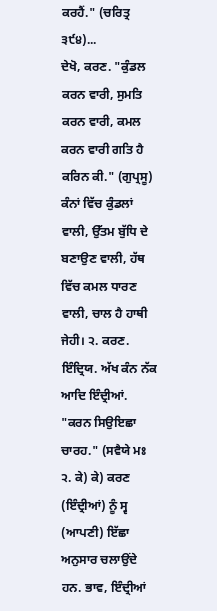ਕਰਹੈਂ." (ਚਰਿਤ੍ਰ ੩੯੪)...
ਦੇਖੋ, ਕਰਣ. "ਕੁੰਡਲ ਕਰਨ ਵਾਰੀ, ਸੁਮਤਿ ਕਰਨ ਵਾਰੀ, ਕਮਲ ਕਰਨ ਵਾਰੀ ਗਤਿ ਹੈ ਕਰਿਨ ਕੀ." (ਗੁਪ੍ਰਸੂ) ਕੰਨਾਂ ਵਿੱਚ ਕੁੰਡਲਾਂ ਵਾਲੀ, ਉੱਤਮ ਬੁੱਧਿ ਦੇ ਬਣਾਉਣ ਵਾਲੀ, ਹੱਥ ਵਿੱਚ ਕਮਲ ਧਾਰਣ ਵਾਲੀ, ਚਾਲ ਹੈ ਹਾਥੀ ਜੇਹੀ। ੨. ਕਰਣ. ਇੰਦ੍ਰਿਯ. ਅੱਖ ਕੰਨ ਨੱਕ ਆਦਿ ਇੰਦ੍ਰੀਆਂ. "ਕਰਨ ਸਿਉਇਛਾ ਚਾਰਹ." (ਸਵੈਯੇ ਮਃ ੨. ਕੇ) ਕੇ) ਕਰਣ (ਇੰਦ੍ਰੀਆਂ) ਨੂੰ ਸ੍ਵ (ਆਪਣੀ) ਇੱਛਾ ਅਨੁਸਾਰ ਚਲਾਉਂਦੇ ਹਨ. ਭਾਵ, ਇੰਦ੍ਰੀਆਂ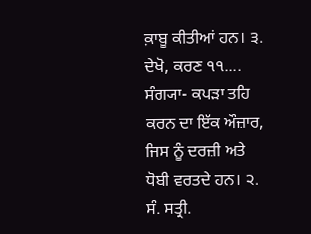ਕ਼ਾਬੂ ਕੀਤੀਆਂ ਹਨ। ੩. ਦੇਖੋ, ਕਰਣ ੧੧....
ਸੰਗ੍ਯਾ- ਕਪੜਾ ਤਹਿ ਕਰਨ ਦਾ ਇੱਕ ਔਜ਼ਾਰ, ਜਿਸ ਨੂੰ ਦਰਜ਼ੀ ਅਤੇ ਧੋਬੀ ਵਰਤਦੇ ਹਨ। ੨. ਸੰ. ਸਤ੍ਰੀ.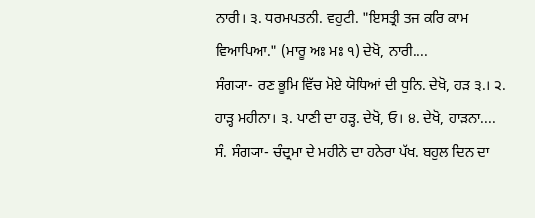ਨਾਰੀ। ੩. ਧਰਮਪਤਨੀ. ਵਹੁਟੀ. "ਇਸਤ੍ਰੀ ਤਜ ਕਰਿ ਕਾਮ ਵਿਆਪਿਆ." (ਮਾਰੂ ਅਃ ਮਃ ੧) ਦੇਖੋ, ਨਾਰੀ....
ਸੰਗ੍ਯਾ- ਰਣ ਭੂਮਿ ਵਿੱਚ ਮੋਏ ਯੋਧਿਆਂ ਦੀ ਧੁਨਿ. ਦੇਖੋ, ਹੜ ੩.। ੨. ਹਾੜ੍ਹ ਮਹੀਨਾ। ੩. ਪਾਣੀ ਦਾ ਹੜ੍ਹ. ਦੇਖੋ, ਓ। ੪. ਦੇਖੋ, ਹਾੜਨਾ....
ਸੰ. ਸੰਗ੍ਯਾ- ਚੰਦ੍ਰਮਾ ਦੇ ਮਹੀਨੇ ਦਾ ਹਨੇਰਾ ਪੱਖ. ਬਹੁਲ ਦਿਨ ਦਾ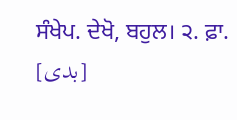ਸੰਖੇਪ. ਦੇਖੋ, ਬਹੁਲ। ੨. ਫ਼ਾ. [بدی]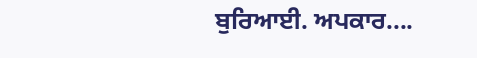ਬੁਰਿਆਈ. ਅਪਕਾਰ....